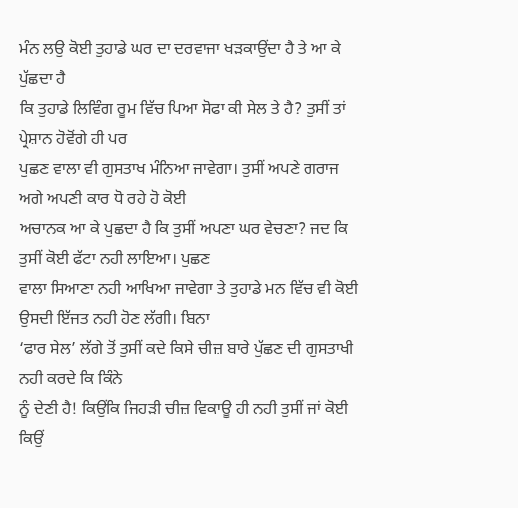ਮੰਨ ਲਉ ਕੋਈ ਤੁਹਾਡੇ ਘਰ ਦਾ ਦਰਵਾਜਾ ਖੜਕਾਉਂਦਾ ਹੈ ਤੇ ਆ ਕੇ ਪੁੱਛਦਾ ਹੈ
ਕਿ ਤੁਹਾਡੇ ਲਿਵਿੰਗ ਰੂਮ ਵਿੱਚ ਪਿਆ ਸੋਫਾ ਕੀ ਸੇਲ ਤੇ ਹੈ? ਤੁਸੀਂ ਤਾਂ ਪ੍ਰੇਸ਼ਾਨ ਹੋਵੋਂਗੇ ਹੀ ਪਰ
ਪੁਛਣ ਵਾਲਾ ਵੀ ਗੁਸਤਾਖ ਮੰਨਿਆ ਜਾਵੇਗਾ। ਤੁਸੀਂ ਅਪਣੇ ਗਰਾਜ ਅਗੇ ਅਪਣੀ ਕਾਰ ਧੋ ਰਹੇ ਹੋ ਕੋਈ
ਅਚਾਨਕ ਆ ਕੇ ਪੁਛਦਾ ਹੈ ਕਿ ਤੁਸੀਂ ਅਪਣਾ ਘਰ ਵੇਚਣਾ? ਜਦ ਕਿ ਤੁਸੀਂ ਕੋਈ ਫੱਟਾ ਨਹੀ ਲਾਇਆ। ਪੁਛਣ
ਵਾਲਾ ਸਿਆਣਾ ਨਹੀ ਆਖਿਆ ਜਾਵੇਗਾ ਤੇ ਤੁਹਾਡੇ ਮਨ ਵਿੱਚ ਵੀ ਕੋਈ ਉਸਦੀ ਇੱਜਤ ਨਹੀ ਹੋਣ ਲੱਗੀ। ਬਿਨਾ
‘ਫਾਰ ਸੇਲ’ ਲੱਗੇ ਤੋਂ ਤੁਸੀਂ ਕਦੇ ਕਿਸੇ ਚੀਜ਼ ਬਾਰੇ ਪੁੱਛਣ ਦੀ ਗੁਸਤਾਖੀ ਨਹੀ ਕਰਦੇ ਕਿ ਕਿੰਨੇ
ਨੂੰ ਦੇਣੀ ਹੈ! ਕਿਉਂਕਿ ਜਿਹੜੀ ਚੀਜ਼ ਵਿਕਾਊ ਹੀ ਨਹੀ ਤੁਸੀਂ ਜਾਂ ਕੋਈ ਕਿਉਂ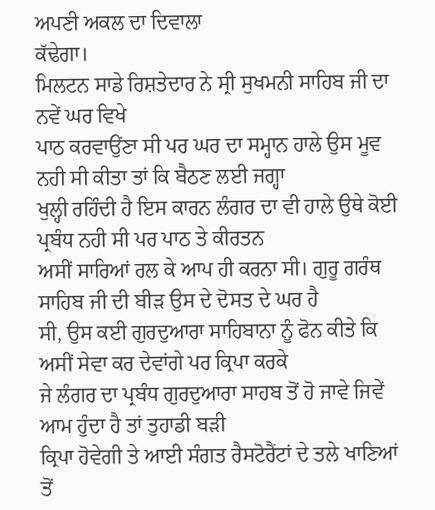ਅਪਣੀ ਅਕਲ ਦਾ ਦਿਵਾਲਾ
ਕੱਢੇਗਾ।
ਮਿਲਟਨ ਸਾਡੇ ਰਿਸ਼ਤੇਦਾਰ ਨੇ ਸ੍ਰੀ ਸੁਖਮਨੀ ਸਾਹਿਬ ਜੀ ਦਾ ਨਵੇਂ ਘਰ ਵਿਖੇ
ਪਾਠ ਕਰਵਾਉਂਣਾ ਸੀ ਪਰ ਘਰ ਦਾ ਸਮ੍ਹਾਨ ਹਾਲੇ ਉਸ ਮੂਵ ਨਹੀ ਸੀ ਕੀਤਾ ਤਾਂ ਕਿ ਬੈਠਣ ਲਈ ਜਗ੍ਹਾ
ਖੁਲ੍ਹੀ ਰਹਿੰਦੀ ਹੈ ਇਸ ਕਾਰਨ ਲੰਗਰ ਦਾ ਵੀ ਹਾਲੇ ਉਥੇ ਕੋਈ ਪ੍ਰਬੰਧ ਨਹੀ ਸੀ ਪਰ ਪਾਠ ਤੇ ਕੀਰਤਨ
ਅਸੀਂ ਸਾਰਿਆਂ ਰਲ ਕੇ ਆਪ ਹੀ ਕਰਨਾ ਸੀ। ਗੁਰੂ ਗਰੰਥ ਸਾਹਿਬ ਜੀ ਦੀ ਬੀੜ ਉਸ ਦੇ ਦੋਸਤ ਦੇ ਘਰ ਹੈ
ਸੀ, ਉਸ ਕਈ ਗੁਰਦੁਆਰਾ ਸਾਹਿਬਾਨਾ ਨੂੰ ਫੋਨ ਕੀਤੇ ਕਿ ਅਸੀਂ ਸੇਵਾ ਕਰ ਦੇਵਾਂਗੇ ਪਰ ਕ੍ਰਿਪਾ ਕਰਕੇ
ਜੇ ਲੰਗਰ ਦਾ ਪ੍ਰਬੰਧ ਗੁਰਦੁਆਰਾ ਸਾਹਬ ਤੋਂ ਹੋ ਜਾਵੇ ਜਿਵੇਂ ਆਮ ਹੁੰਦਾ ਹੈ ਤਾਂ ਤੁਹਾਡੀ ਬੜੀ
ਕ੍ਰਿਪਾ ਹੋਵੇਗੀ ਤੇ ਆਈ ਸੰਗਤ ਰੈਸਟੋਰੈਂਟਾਂ ਦੇ ਤਲੇ ਖਾਣਿਆਂ ਤੋਂ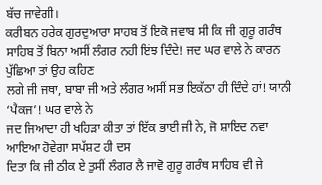ਬੱਚ ਜਾਵੇਗੀ।
ਕਰੀਬਨ ਹਰੇਕ ਗੁਰਦੁਆਰਾ ਸਾਹਬ ਤੋਂ ਇਕੋ ਜਵਾਬ ਸੀ ਕਿ ਜੀ ਗੁਰੂ ਗਰੰਥ
ਸਾਹਿਬ ਤੋਂ ਬਿਨਾ ਅਸੀਂ ਲੰਗਰ ਨਹੀ ਇਂਝ ਦਿੰਦੇ! ਜਦ ਘਰ ਵਾਲੇ ਨੇ ਕਾਰਨ ਪੁੱਛਿਆ ਤਾਂ ਉਹ ਕਹਿਣ
ਲਗੇ ਜੀ ਜਥਾ, ਬਾਬਾ ਜੀ ਅਤੇ ਲੰਗਰ ਅਸੀਂ ਸਭ ਇਕੱਠਾ ਹੀ ਦਿੰਦੇ ਹਾਂ! ਯਾਨੀ ‘ਪੈਕਜ’! ਘਰ ਵਾਲੇ ਨੇ
ਜਦ ਜਿਆਦਾ ਹੀ ਖਹਿੜਾ ਕੀਤਾ ਤਾਂ ਇੱਕ ਭਾਈ ਜੀ ਨੇ, ਜੋ ਸ਼ਾਇਦ ਨਵਾ ਆਇਆ ਹੋਵੇਗਾ ਸਪੱਸ਼ਟ ਹੀ ਦਸ
ਦਿਤਾ ਕਿ ਜੀ ਠੀਕ ਏ ਤੁਸੀਂ ਲੰਗਰ ਲੈ ਜਾਵੋ ਗੁਰੂ ਗਰੰਥ ਸਾਹਿਬ ਵੀ ਜੇ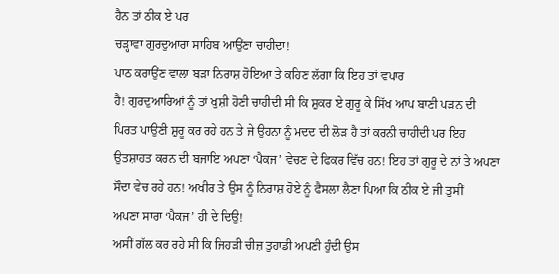ਹੈਨ ਤਾਂ ਠੀਕ ਏ ਪਰ
ਚੜ੍ਹਾਵਾ ਗੁਰਦੁਆਰਾ ਸਾਹਿਬ ਆਉਂਣਾ ਚਾਹੀਦਾ!
ਪਾਠ ਕਰਾਉਂਣ ਵਾਲਾ ਬੜਾ ਨਿਰਾਸ਼ ਹੋਇਆ ਤੇ ਕਹਿਣ ਲੱਗਾ ਕਿ ਇਹ ਤਾਂ ਵਪਾਰ
ਹੈ! ਗੁਰਦੁਆਰਿਆਂ ਨੂੰ ਤਾਂ ਖੁਸ਼ੀ ਹੋਣੀ ਚਾਹੀਦੀ ਸੀ ਕਿ ਸ਼ੁਕਰ ਏ ਗੁਰੂ ਕੇ ਸਿੱਖ ਆਪ ਬਾਣੀ ਪੜਨ ਦੀ
ਪਿਰਤ ਪਾਉਣੀ ਸ਼ੁਰੂ ਕਰ ਰਹੇ ਹਨ ਤੇ ਜੇ ਉਹਨਾ ਨੂੰ ਮਦਦ ਦੀ ਲੋੜ ਹੈ ਤਾਂ ਕਰਨੀ ਚਾਹੀਦੀ ਪਰ ਇਹ
ਉਤਸ਼ਾਹਤ ਕਰਨ ਦੀ ਬਜਾਇ ਅਪਣਾ ‘ਪੈਕਜ’ ਵੇਚਣ ਦੇ ਫਿਕਰ ਵਿੱਚ ਹਨ! ਇਹ ਤਾਂ ਗੁਰੂ ਦੇ ਨਾਂ ਤੇ ਅਪਣਾ
ਸੌਦਾ ਵੇਚ ਰਹੇ ਹਨ! ਅਖੀਰ ਤੇ ਉਸ ਨੂੰ ਨਿਰਾਸ਼ ਹੋਏ ਨੂੰ ਫੈਸਲਾ ਲੈਣਾ ਪਿਆ ਕਿ ਠੀਕ ਏ ਜੀ ਤੁਸੀਂ
ਅਪਣਾ ਸਾਰਾ ‘ਪੈਕਜ’ ਹੀ ਦੇ ਦਿਉ!
ਅਸੀਂ ਗੱਲ ਕਰ ਰਹੇ ਸੀ ਕਿ ਜਿਹੜੀ ਚੀਜ਼ ਤੁਹਾਡੀ ਅਪਣੀ ਹੁੰਦੀ ਉਸ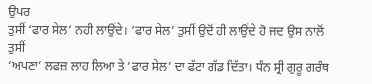ਉਪਰ
ਤੁਸੀਂ ‘ਫਾਰ ਸੇਲ’ ਨਹੀ ਲਾਉਂਦੇ। ‘ਫਾਰ ਸੇਲ’ ਤੁਸੀਂ ਉਦੋਂ ਹੀ ਲਾਉਂਦੇ ਹੋ ਜਦ ਉਸ ਨਾਲੋਂ ਤੁਸੀਂ
‘ਅਪਣਾ’ ਲਫਜ਼ ਲਾਹ ਲਿਆ ਤੇ ‘ਫਾਰ ਸੇਲ’ ਦਾ ਫੱਟਾ ਗੱਡ ਦਿੱਤਾ। ਧੰਨ ਸ੍ਰੀ ਗੁਰੂ ਗਰੰਥ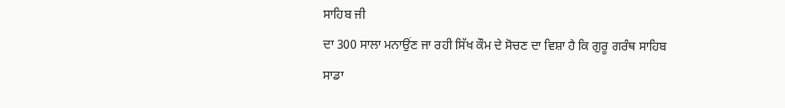ਸਾਹਿਬ ਜੀ
ਦਾ 300 ਸਾਲਾ ਮਨਾਉਂਣ ਜਾ ਰਹੀ ਸਿੱਖ ਕੌਮ ਦੇ ਸੋਚਣ ਦਾ ਵਿਸ਼ਾ ਹੈ ਕਿ ਗੁਰੂ ਗਰੰਥ ਸਾਹਿਬ ਸਾਡਾ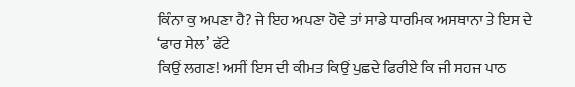ਕਿੰਨਾ ਕੁ ਅਪਣਾ ਹੈ? ਜੇ ਇਹ ਅਪਣਾ ਹੋਵੇ ਤਾਂ ਸਾਡੇ ਧਾਰਮਿਕ ਅਸਥਾਨਾ ਤੇ ਇਸ ਦੇ ‘ਫਾਰ ਸੇਲ’ ਫੱਟੇ
ਕਿਉਂ ਲਗਣ! ਅਸੀਂ ਇਸ ਦੀ ਕੀਮਤ ਕਿਉਂ ਪੁਛਦੇ ਫਿਰੀਏ ਕਿ ਜੀ ਸਹਜ ਪਾਠ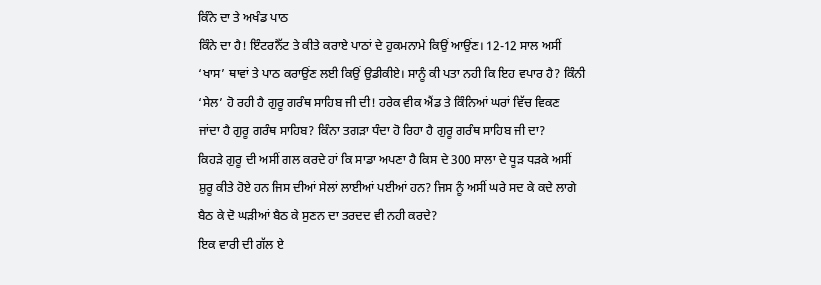ਕਿੰਨੇ ਦਾ ਤੇ ਅਖੰਡ ਪਾਠ
ਕਿੰਨੇ ਦਾ ਹੈ! ਇੰਟਰਨੈੱਟ ਤੇ ਕੀਤੇ ਕਰਾਏ ਪਾਠਾਂ ਦੇ ਹੁਕਮਨਾਮੇ ਕਿਉਂ ਆਉਂਣ। 12-12 ਸਾਲ ਅਸੀਂ
‘ਖਾਸ’ ਥਾਵਾਂ ਤੇ ਪਾਠ ਕਰਾਉਂਣ ਲਈ ਕਿਉਂ ਉਡੀਕੀਏ। ਸਾਨੂੰ ਕੀ ਪਤਾ ਨਹੀ ਕਿ ਇਹ ਵਪਾਰ ਹੈ? ਕਿੰਨੀ
‘ਸੇਲ’ ਹੋ ਰਹੀ ਹੈ ਗੁਰੂ ਗਰੰਥ ਸਾਹਿਬ ਜੀ ਦੀ! ਹਰੇਕ ਵੀਕ ਐਂਡ ਤੇ ਕਿੰਨਿਆਂ ਘਰਾਂ ਵਿੱਚ ਵਿਕਣ
ਜਾਂਦਾ ਹੈ ਗੁਰੂ ਗਰੰਥ ਸਾਹਿਬ? ਕਿੰਨਾ ਤਗੜਾ ਧੰਦਾ ਹੋ ਰਿਹਾ ਹੈ ਗੁਰੂ ਗਰੰਥ ਸਾਹਿਬ ਜੀ ਦਾ?
ਕਿਹੜੇ ਗੁਰੂ ਦੀ ਅਸੀਂ ਗਲ ਕਰਦੇ ਹਾਂ ਕਿ ਸਾਡਾ ਅਪਣਾ ਹੈ ਕਿਸ ਦੇ 300 ਸਾਲਾ ਦੇ ਧੂੜ ਧੜਕੇ ਅਸੀਂ
ਸ਼ੁਰੂ ਕੀਤੇ ਹੋਏ ਹਨ ਜਿਸ ਦੀਆਂ ਸੇਲਾਂ ਲਾਈਆਂ ਪਈਆਂ ਹਨ? ਜਿਸ ਨੂੰ ਅਸੀਂ ਘਰੇ ਸਦ ਕੇ ਕਦੇ ਲਾਗੇ
ਬੈਠ ਕੇ ਦੋ ਘੜੀਆਂ ਬੈਠ ਕੇ ਸੁਣਨ ਦਾ ਤਰਦਦ ਵੀ ਨਹੀ ਕਰਦੇ?
ਇਕ ਵਾਰੀ ਦੀ ਗੱਲ ਏ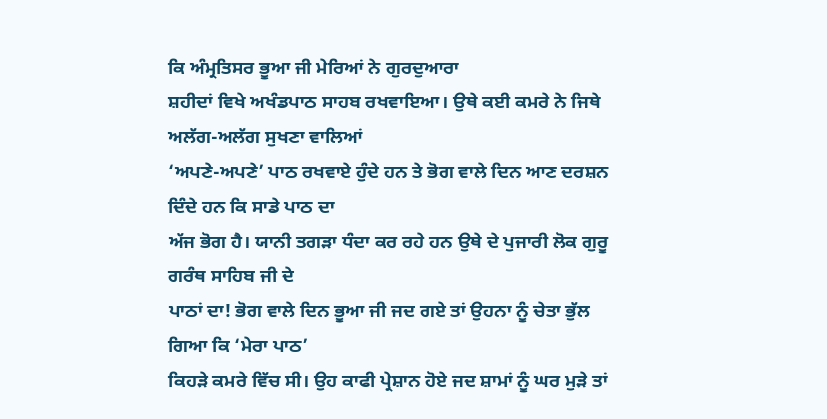ਕਿ ਅੰਮ੍ਰਤਿਸਰ ਭੂਆ ਜੀ ਮੇਰਿਆਂ ਨੇ ਗੁਰਦੁਆਰਾ
ਸ਼ਹੀਦਾਂ ਵਿਖੇ ਅਖੰਡਪਾਠ ਸਾਹਬ ਰਖਵਾਇਆ। ਉਥੇ ਕਈ ਕਮਰੇ ਨੇ ਜਿਥੇ ਅਲੱਗ-ਅਲੱਗ ਸੁਖਣਾ ਵਾਲਿਆਂ
‘ਅਪਣੇ-ਅਪਣੇ’ ਪਾਠ ਰਖਵਾਏ ਹੁੰਦੇ ਹਨ ਤੇ ਭੋਗ ਵਾਲੇ ਦਿਨ ਆਣ ਦਰਸ਼ਨ ਦਿੰਦੇ ਹਨ ਕਿ ਸਾਡੇ ਪਾਠ ਦਾ
ਅੱਜ ਭੋਗ ਹੈ। ਯਾਨੀ ਤਗੜਾ ਧੰਦਾ ਕਰ ਰਹੇ ਹਨ ਉਥੇ ਦੇ ਪੁਜਾਰੀ ਲੋਕ ਗੁਰੂ ਗਰੰਥ ਸਾਹਿਬ ਜੀ ਦੇ
ਪਾਠਾਂ ਦਾ! ਭੋਗ ਵਾਲੇ ਦਿਨ ਭੂਆ ਜੀ ਜਦ ਗਏ ਤਾਂ ਉਹਨਾ ਨੂੰ ਚੇਤਾ ਭੁੱਲ ਗਿਆ ਕਿ ‘ਮੇਰਾ ਪਾਠ’
ਕਿਹੜੇ ਕਮਰੇ ਵਿੱਚ ਸੀ। ਉਹ ਕਾਫੀ ਪ੍ਰੇਸ਼ਾਨ ਹੋਏ ਜਦ ਸ਼ਾਮਾਂ ਨੂੰ ਘਰ ਮੁੜੇ ਤਾਂ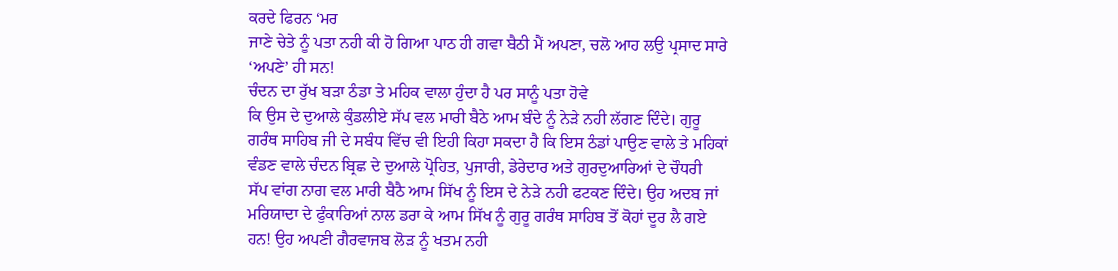ਕਰਦੇ ਫਿਰਨ ‘ਮਰ
ਜਾਣੇ ਚੇਤੇ ਨੂੰ ਪਤਾ ਨਹੀ ਕੀ ਹੋ ਗਿਆ ਪਾਠ ਹੀ ਗਵਾ ਬੈਠੀ ਮੈਂ ਅਪਣਾ, ਚਲੋ ਆਹ ਲਉ ਪ੍ਰਸਾਦ ਸਾਰੇ
‘ਅਪਣੇ’ ਹੀ ਸਨ!
ਚੰਦਨ ਦਾ ਰੁੱਖ ਬੜਾ ਠੰਡਾ ਤੇ ਮਹਿਕ ਵਾਲਾ ਹੁੰਦਾ ਹੈ ਪਰ ਸਾਨੂੰ ਪਤਾ ਹੋਵੇ
ਕਿ ਉਸ ਦੇ ਦੁਆਲੇ ਕੁੰਡਲੀਏ ਸੱਪ ਵਲ ਮਾਰੀ ਬੈਠੇ ਆਮ ਬੰਦੇ ਨੂੰ ਨੇੜੇ ਨਹੀ ਲੱਗਣ ਦਿੰਦੇ। ਗੁਰੂ
ਗਰੰਥ ਸਾਹਿਬ ਜੀ ਦੇ ਸਬੰਧ ਵਿੱਚ ਵੀ ਇਹੀ ਕਿਹਾ ਸਕਦਾ ਹੈ ਕਿ ਇਸ ਠੰਡਾਂ ਪਾਉਣ ਵਾਲੇ ਤੇ ਮਹਿਕਾਂ
ਵੰਡਣ ਵਾਲੇ ਚੰਦਨ ਬ੍ਰਿਛ ਦੇ ਦੁਆਲੇ ਪ੍ਰੋਹਿਤ, ਪੁਜਾਰੀ, ਡੇਰੇਦਾਰ ਅਤੇ ਗੁਰਦੁਆਰਿਆਂ ਦੇ ਚੌਧਰੀ
ਸੱਪ ਵਾਂਗ ਨਾਗ ਵਲ ਮਾਰੀ ਬੈਠੈ ਆਮ ਸਿੱਖ ਨੂੰ ਇਸ ਦੇ ਨੇੜੇ ਨਹੀ ਫਟਕਣ ਦਿੰਦੇ। ਉਹ ਅਦਬ ਜਾਂ
ਮਰਿਯਾਦਾ ਦੇ ਫੁੰਕਾਰਿਆਂ ਨਾਲ ਡਰਾ ਕੇ ਆਮ ਸਿੱਖ ਨੂੰ ਗੁਰੂ ਗਰੰਥ ਸਾਹਿਬ ਤੋਂ ਕੋਹਾਂ ਦੂਰ ਲੈ ਗਏ
ਹਨ! ਉਹ ਅਪਣੀ ਗੈਰਵਾਜਬ ਲੋੜ ਨੂੰ ਖਤਮ ਨਹੀ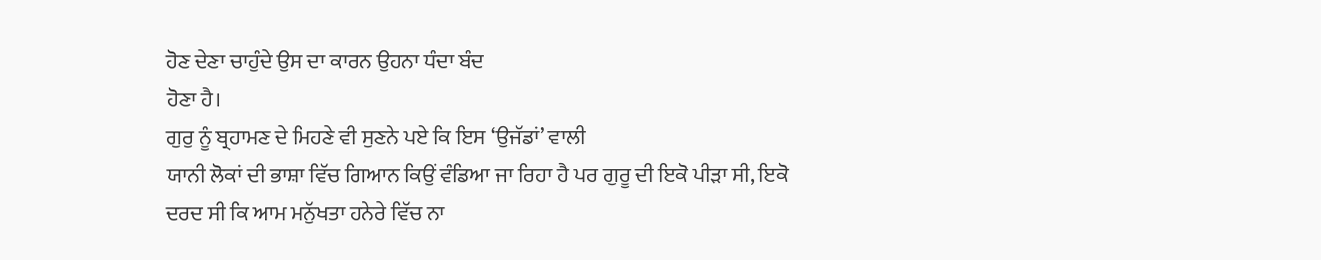ਹੋਣ ਦੇਣਾ ਚਾਹੁੰਦੇ ਉਸ ਦਾ ਕਾਰਨ ਉਹਨਾ ਧੰਦਾ ਬੰਦ
ਹੋਣਾ ਹੈ।
ਗੁਰੁ ਨੂੰ ਬ੍ਰਹਾਮਣ ਦੇ ਮਿਹਣੇ ਵੀ ਸੁਣਨੇ ਪਏ ਕਿ ਇਸ ‘ਉਜੱਡਾਂ’ ਵਾਲੀ
ਯਾਨੀ ਲੋਕਾਂ ਦੀ ਭਾਸ਼ਾ ਵਿੱਚ ਗਿਆਨ ਕਿਉਂ ਵੰਡਿਆ ਜਾ ਰਿਹਾ ਹੈ ਪਰ ਗੁਰੂ ਦੀ ਇਕੋ ਪੀੜਾ ਸੀ, ਇਕੋ
ਦਰਦ ਸੀ ਕਿ ਆਮ ਮਨੁੱਖਤਾ ਹਨੇਰੇ ਵਿੱਚ ਨਾ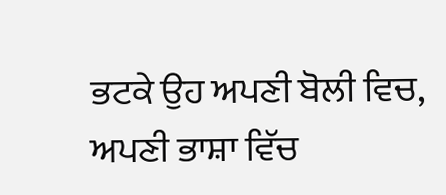ਭਟਕੇ ਉਹ ਅਪਣੀ ਬੋਲੀ ਵਿਚ, ਅਪਣੀ ਭਾਸ਼ਾ ਵਿੱਚ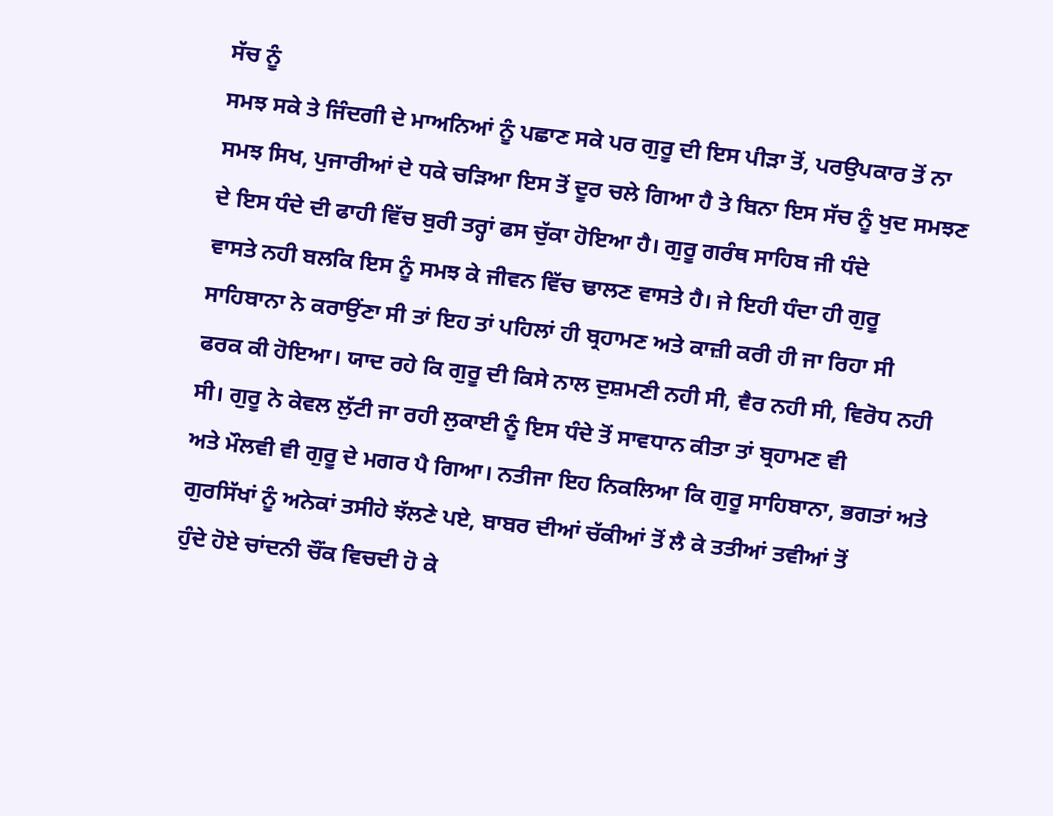ਸੱਚ ਨੂੰ
ਸਮਝ ਸਕੇ ਤੇ ਜਿੰਦਗੀ ਦੇ ਮਾਅਨਿਆਂ ਨੂੰ ਪਛਾਣ ਸਕੇ ਪਰ ਗੁਰੂ ਦੀ ਇਸ ਪੀੜਾ ਤੋਂ, ਪਰਉਪਕਾਰ ਤੋਂ ਨਾ
ਸਮਝ ਸਿਖ, ਪੁਜਾਰੀਆਂ ਦੇ ਧਕੇ ਚੜਿਆ ਇਸ ਤੋਂ ਦੂਰ ਚਲੇ ਗਿਆ ਹੈ ਤੇ ਬਿਨਾ ਇਸ ਸੱਚ ਨੂੰ ਖੁਦ ਸਮਝਣ
ਦੇ ਇਸ ਧੰਦੇ ਦੀ ਫਾਹੀ ਵਿੱਚ ਬੁਰੀ ਤਰ੍ਹਾਂ ਫਸ ਚੁੱਕਾ ਹੋਇਆ ਹੈ। ਗੁਰੂ ਗਰੰਥ ਸਾਹਿਬ ਜੀ ਧੰਦੇ
ਵਾਸਤੇ ਨਹੀ ਬਲਕਿ ਇਸ ਨੂੰ ਸਮਝ ਕੇ ਜੀਵਨ ਵਿੱਚ ਢਾਲਣ ਵਾਸਤੇ ਹੈ। ਜੇ ਇਹੀ ਧੰਦਾ ਹੀ ਗੁਰੂ
ਸਾਹਿਬਾਨਾ ਨੇ ਕਰਾਉਂਣਾ ਸੀ ਤਾਂ ਇਹ ਤਾਂ ਪਹਿਲਾਂ ਹੀ ਬ੍ਰਹਾਮਣ ਅਤੇ ਕਾਜ਼ੀ ਕਰੀ ਹੀ ਜਾ ਰਿਹਾ ਸੀ
ਫਰਕ ਕੀ ਹੋਇਆ। ਯਾਦ ਰਹੇ ਕਿ ਗੁਰੂ ਦੀ ਕਿਸੇ ਨਾਲ ਦੁਸ਼ਮਣੀ ਨਹੀ ਸੀ, ਵੈਰ ਨਹੀ ਸੀ, ਵਿਰੋਧ ਨਹੀ
ਸੀ। ਗੁਰੂ ਨੇ ਕੇਵਲ ਲੁੱਟੀ ਜਾ ਰਹੀ ਲੁਕਾਈ ਨੂੰ ਇਸ ਧੰਦੇ ਤੋਂ ਸਾਵਧਾਨ ਕੀਤਾ ਤਾਂ ਬ੍ਰਹਾਮਣ ਵੀ
ਅਤੇ ਮੌਲਵੀ ਵੀ ਗੁਰੂ ਦੇ ਮਗਰ ਪੈ ਗਿਆ। ਨਤੀਜਾ ਇਹ ਨਿਕਲਿਆ ਕਿ ਗੁਰੂ ਸਾਹਿਬਾਨਾ, ਭਗਤਾਂ ਅਤੇ
ਗੁਰਸਿੱਖਾਂ ਨੂੰ ਅਨੇਕਾਂ ਤਸੀਹੇ ਝੱਲਣੇ ਪਏ, ਬਾਬਰ ਦੀਆਂ ਚੱਕੀਆਂ ਤੋਂ ਲੈ ਕੇ ਤਤੀਆਂ ਤਵੀਆਂ ਤੋਂ
ਹੁੰਦੇ ਹੋਏ ਚਾਂਦਨੀ ਚੌਂਕ ਵਿਚਦੀ ਹੋ ਕੇ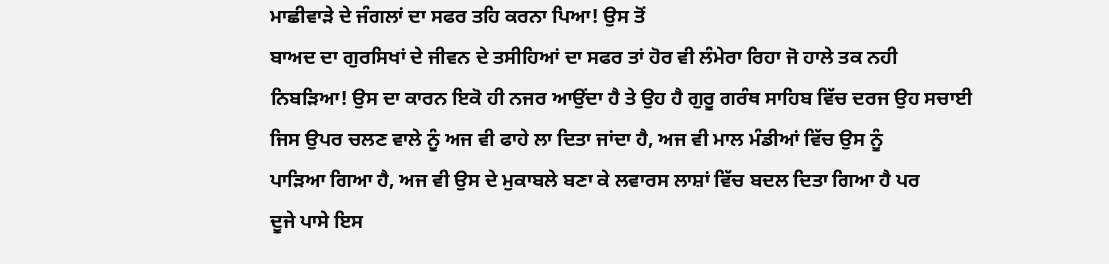ਮਾਛੀਵਾੜੇ ਦੇ ਜੰਗਲਾਂ ਦਾ ਸਫਰ ਤਹਿ ਕਰਨਾ ਪਿਆ! ਉਸ ਤੋਂ
ਬਾਅਦ ਦਾ ਗੁਰਸਿਖਾਂ ਦੇ ਜੀਵਨ ਦੇ ਤਸੀਹਿਆਂ ਦਾ ਸਫਰ ਤਾਂ ਹੋਰ ਵੀ ਲੰਮੇਰਾ ਰਿਹਾ ਜੋ ਹਾਲੇ ਤਕ ਨਹੀ
ਨਿਬੜਿਆ! ਉਸ ਦਾ ਕਾਰਨ ਇਕੋ ਹੀ ਨਜਰ ਆਉਂਦਾ ਹੈ ਤੇ ਉਹ ਹੈ ਗੁਰੂ ਗਰੰਥ ਸਾਹਿਬ ਵਿੱਚ ਦਰਜ ਉਹ ਸਚਾਈ
ਜਿਸ ਉਪਰ ਚਲਣ ਵਾਲੇ ਨੂੰ ਅਜ ਵੀ ਫਾਹੇ ਲਾ ਦਿਤਾ ਜਾਂਦਾ ਹੈ, ਅਜ ਵੀ ਮਾਲ ਮੰਡੀਆਂ ਵਿੱਚ ਉਸ ਨੂੰ
ਪਾੜਿਆ ਗਿਆ ਹੈ, ਅਜ ਵੀ ਉਸ ਦੇ ਮੁਕਾਬਲੇ ਬਣਾ ਕੇ ਲਵਾਰਸ ਲਾਸ਼ਾਂ ਵਿੱਚ ਬਦਲ ਦਿਤਾ ਗਿਆ ਹੈ ਪਰ
ਦੂਜੇ ਪਾਸੇ ਇਸ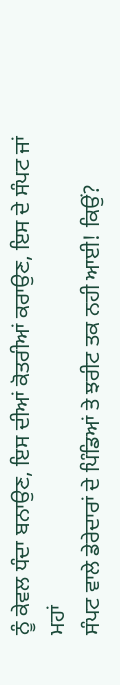ਨੂੰ ਕੇਵਲ ਧੰਦਾ ਬਨਾਉਣ, ਇਸ ਦੀਆਂ ਕੋਤਰੀਆਂ ਕਰਾਉਣ, ਇਸ ਦੇ ਸੰਪਟ ਜਾਂ ਮਹਾਂ
ਸੰਪਟ ਵਾਲੇ ਡੇਰੇਦਾਰਾਂ ਦੇ ਪਿੰਡਿਆਂ ਤੇ ਝਰੀਟ ਤਕ ਨਹੀ ਆਈ! ਕਿਉਂ?